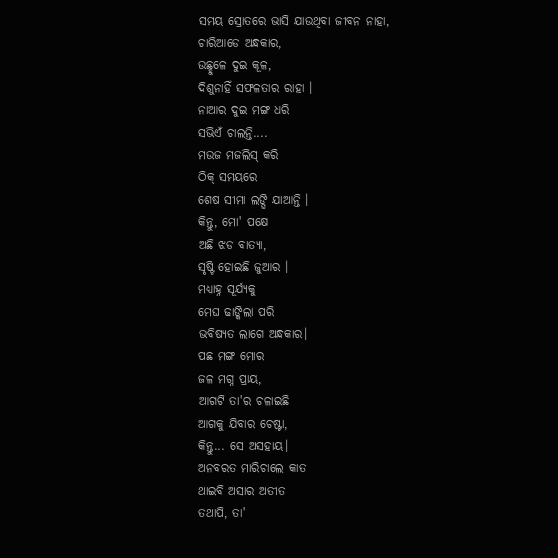ସମୟ ସ୍ରୋତରେ ଭାସି ଯାଉଥିବା ଜୀବନ ନାହା,
ଚାରିଆଡେ ଅନ୍ଧକାର,
ଉଛ୍ହୁଳେ ଦୁଇ କୂଳ,
ଦିଶୁନାହିଁ ସଫଳତାର ରାହା ।
ନାଆର ଦୁଇ ମଙ୍ଗ ଧରି
ସଭିଏଁ ଚାଲନ୍ତି....
ମଉଜ ମଜଲିସ୍ କରି
ଠିକ୍ ସମୟରେ
ଶେଷ ସୀମା ଲଙ୍ଘି ଯାଆନ୍ତି ।
କିନ୍ତୁ, ମୋ' ପକ୍ଷେ
ଅଛି ଝଡ ବାତ୍ୟା,
ସୃଷ୍ଟି ହୋଇଛି ଜୁଆର ।
ମଧ୍ୟାହ୍ନ ସୂର୍ଯ୍ୟକୁ
ମେଘ ଢାଙ୍କିଲା ପରି
ଭବିଷ୍ୟତ ଲାଗେ ଅନ୍ଧକାର।
ପଛ ମଙ୍ଗ ମୋର
ଜଳ ମଗ୍ନ ପ୍ରାୟ,
ଆଗଟି ତା'ର ଚଳାଇଛି
ଆଗକୁ ଯିବାର ଚେଷ୍ଟା,
କିନ୍ତୁ... ସେ ଅସହାୟ।
ଅନବରତ ମାରିଚାଲେ କାତ
ଥାଇବି ଅସାର ଅତୀତ
ତଥାପି, ତା'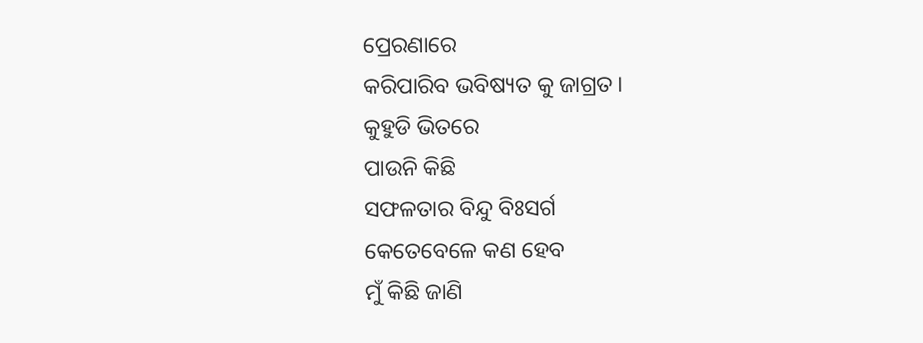ପ୍ରେରଣାରେ
କରିପାରିବ ଭବିଷ୍ୟତ କୁ ଜାଗ୍ରତ।
କୁହୁଡି ଭିତରେ
ପାଉନି କିଛି
ସଫଳତାର ବିନ୍ଦୁ ବିଃସର୍ଗ
କେତେବେଳେ କଣ ହେବ
ମୁଁ କିଛି ଜାଣି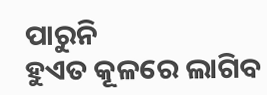ପାରୁନି
ହୁଏତ କୂଳରେ ଲାଗିବ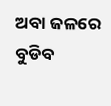ଅବା ଜଳରେ ବୁଡିବ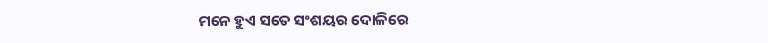ମନେ ହୁଏ ସତେ ସଂଶୟର ଦୋଳିରେ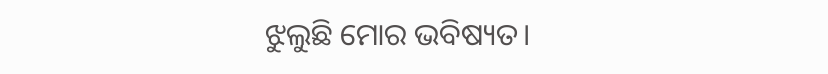ଝୁଲୁଛି ମୋର ଭବିଷ୍ୟତ।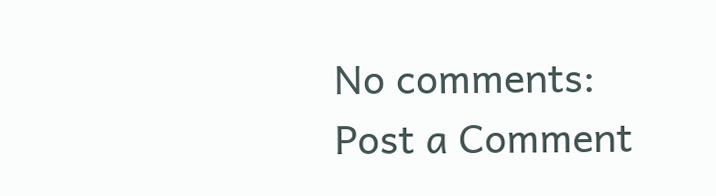No comments:
Post a Comment